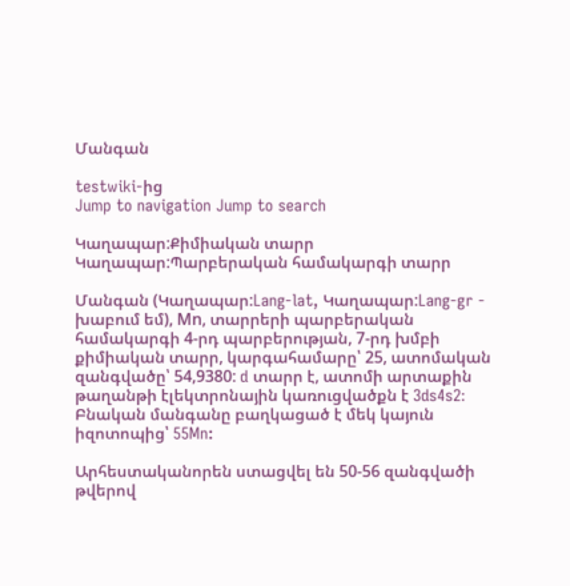Մանգան

testwiki-ից
Jump to navigation Jump to search

Կաղապար:Քիմիական տարր Կաղապար:Պարբերական համակարգի տարր

Մանգան (Կաղապար:Lang-lat, Կաղապար:Lang-gr - խաբում եմ), Μn, տարրերի պարբերական համակարգի 4-րդ պարբերության, 7-րդ խմբի քիմիական տարր, կարգահամարը՝ 25, ատոմական զանգվածը՝ 54,9380: d տարր է, ատոմի արտաքին թաղանթի էլեկտրոնային կառուցվածքն է 3ds4s2։ Բնական մանգանը բաղկացած է մեկ կայուն իզոտոպից՝ 55Mn:

Արհեստականորեն ստացվել են 50-56 զանգվածի թվերով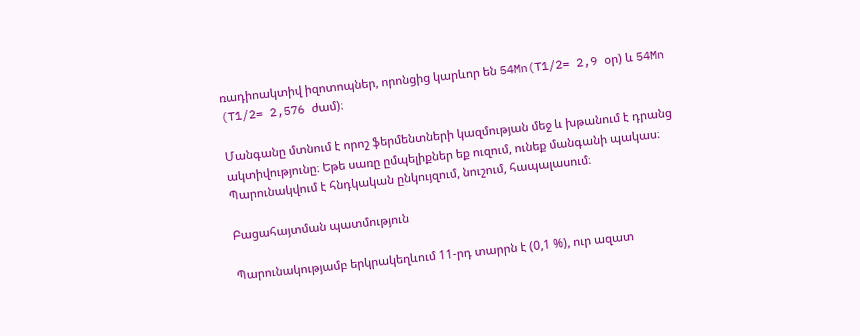ռադիոակտիվ իզոտոպներ, որոնցից կարևոր են 54Mn(T1/2= 2,9 օր) և 54Mn (T1/2= 2,576 ժամ)։

Մանգանը մտնում է որոշ ֆերմենտների կազմության մեջ և խթանում է դրանց ակտիվությունը։ Եթե սառը ըմպելիքներ եք ուզում, ունեք մանգանի պակաս։ Պարունակվում է հնդկական ընկույզում, նուշում, հապալասում։

Բացահայտման պատմություն

Պարունակությամբ երկրակեղևում 11-րդ տարրն է (0,1 %), ուր ազատ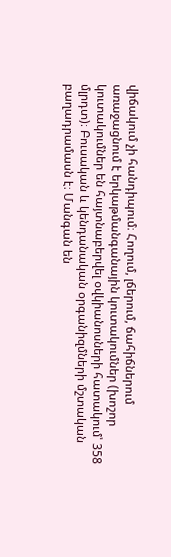վիճակում չի հանդիպում։ Հողում, լճերում, ճահիճներում առաջացնում է երկաթմանգանային կուտակումներ (խոշոր կուտակումներ են հայտնաբերվել օվկիանոսների հատակում՝ 358 մլրդտ)։ Բուսական և կենդանական օրգանիզմների մշտական բաղադրամասն է։ Մանգան են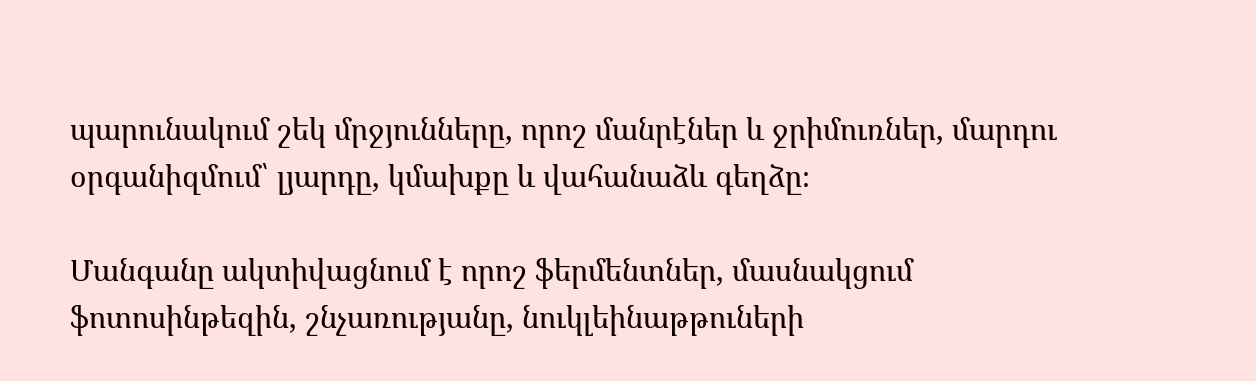պարունակում շեկ մրջյունները, որոշ մանրէներ և ջրիմուռներ, մարդու օրգանիզմում՝ լյարդը, կմախքը և վահանաձև գեղձը։

Մանգանը ակտիվացնում է որոշ ֆերմենտներ, մասնակցում ֆոտոսինթեզին, շնչառությանը, նուկլեինաթթուների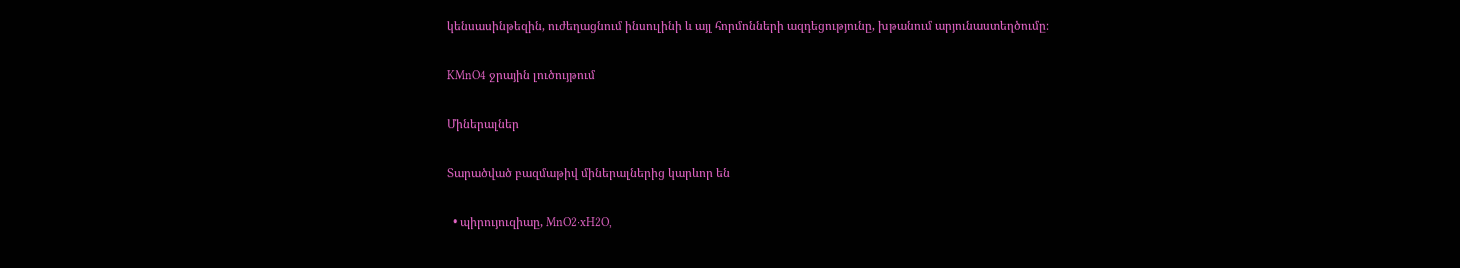կենսասինթեզին, ուժեղացնում ինսուլինի և այլ հորմոնների ազդեցությունը, խթանում արյունաստեղծումը։

KMnO4 ջրային լուծույթում

Միներալներ

Տարածված բազմաթիվ միներալներից կարևոր են

  • պիրույուզիաը, MnO2·xH2O,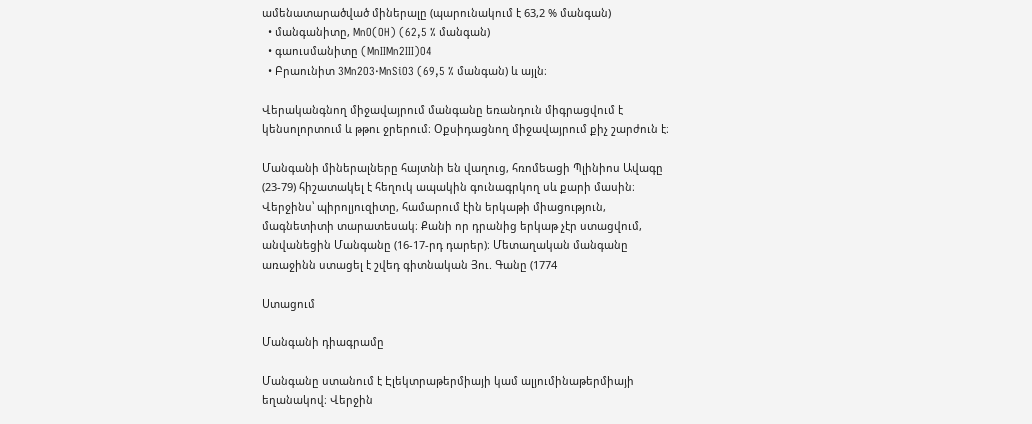ամենատարածված միներալը (պարունակում է 63,2 % մանգան)
  • մանգանիտը, MnO(OH) (62,5 % մանգան)
  • գաուսմանիտը (MnIIMn2III)O4
  • Բրաունիտ 3Mn2O3·MnSiO3 (69,5 % մանգան) և այլն։

Վերականգնող միջավայրում մանգանը եռանդուն միգրացվում է կենսոլորտում և թթու ջրերում։ Օքսիդացնող միջավայրում քիչ շարժուն է։

Մանգանի միներալները հայտնի են վաղուց, հռոմեացի Պլինիոս Ավագը (23-79) հիշատակել է հեղուկ ապակին գունագրկող սև քարի մասին։ Վերջինս՝ պիրոլյուզիտը, համարում էին երկաթի միացություն, մագնետիտի տարատեսակ։ Քանի որ դրանից երկաթ չէր ստացվում, անվանեցին Մանգանը (16-17-րդ դարեր)։ Մետաղական մանգանը առաջինն ստացել է շվեդ գիտնական Յու. Գանը (1774

Ստացում

Մանգանի դիագրամը

Մանգանը ստանում է Էլեկտրաթերմիայի կամ ալյումինաթերմիայի եղանակով։ Վերջին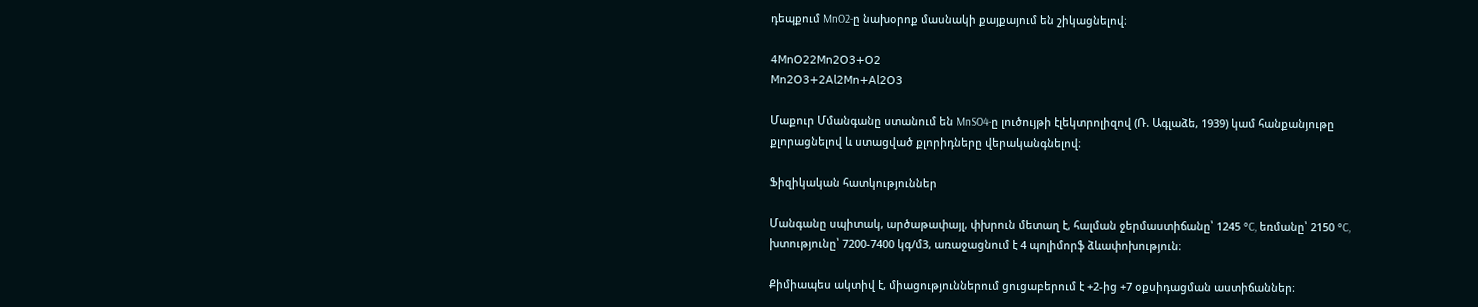դեպքում MnO2-ը նախօրոք մասնակի քայքայում են շիկացնելով։

𝟦𝖬𝗇𝖮𝟤𝟤𝖬𝗇𝟤𝖮𝟥+𝖮𝟤
𝖬𝗇𝟤𝖮𝟥+𝟤𝖠𝗅𝟤𝖬𝗇+𝖠𝗅𝟤𝖮𝟥

Մաքուր Մմանգանը ստանում են MnSO4-ը լուծույթի էլեկտրոլիզով (Ռ. Ագլաձե, 1939) կամ հանքանյութը քլորացնելով և ստացված քլորիդները վերականգնելով։

Ֆիզիկական հատկություններ

Մանգանը սպիտակ, արծաթափայլ, փխրուն մետաղ է, հալման ջերմաստիճանը՝ 1245 °C, եռմանը՝ 2150 °C, խտությունը՝ 7200-7400 կգ/մ3, առաջացնում է 4 պոլիմորֆ ձևափոխություն։

Քիմիապես ակտիվ է, միացություններում ցուցաբերում է +2-ից +7 օքսիդացման աստիճաններ։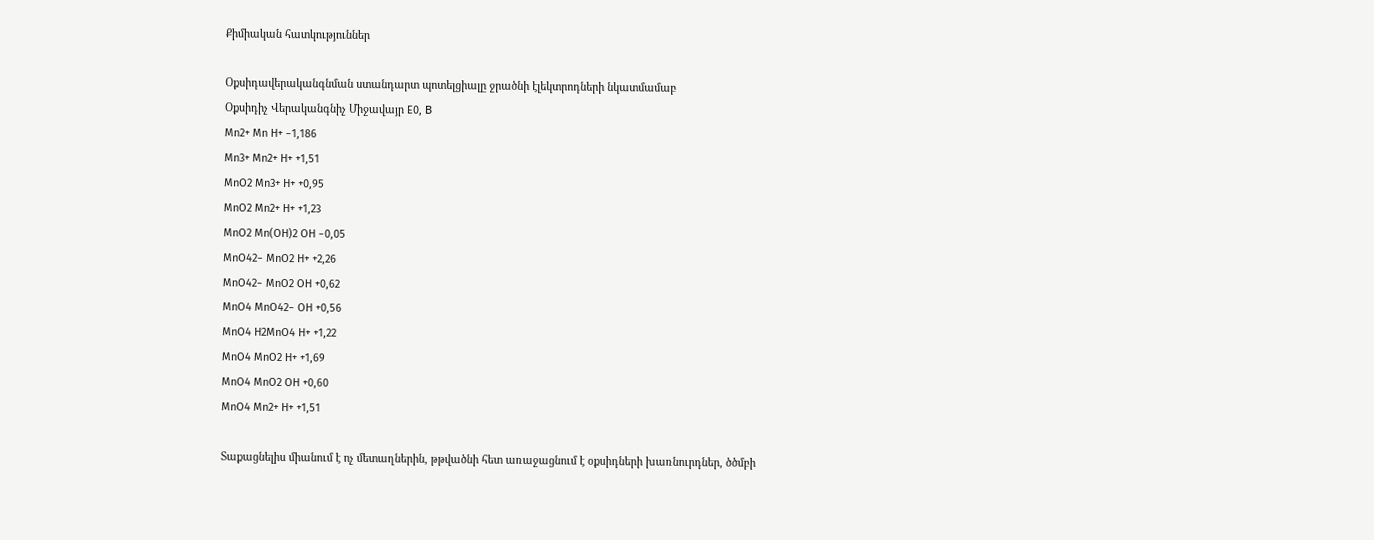Քիմիական հատկություններ

Օքսիդավերականգնման ստանդարտ պոտելցիալը ջրածնի էլեկտրոդների նկատմամաբ
Օքսիդիչ Վերականգնիչ Միջավայր E0, В
Mn2+ Mn H+ −1,186
Mn3+ Mn2+ H+ +1,51
MnO2 Mn3+ H+ +0,95
MnO2 Mn2+ H+ +1,23
MnO2 Mn(OH)2 OH −0,05
MnO42− MnO2 H+ +2,26
MnO42− MnO2 OH +0,62
MnO4 MnO42− OH +0,56
MnO4 H2MnO4 H+ +1,22
MnO4 MnO2 H+ +1,69
MnO4 MnO2 OH +0,60
MnO4 Mn2+ H+ +1,51

Տաքացնելիս միանում է ոչ մետաղներին, թթվածնի հետ առաջացնում է օքսիդների խառնուրդներ, ծծմբի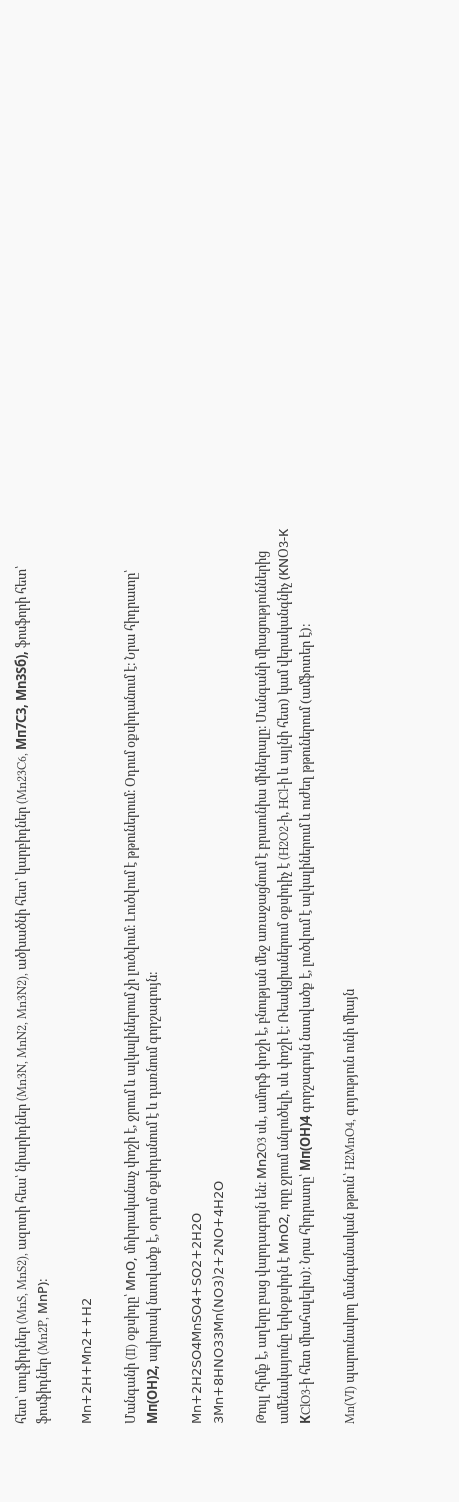հետ՝ սուլֆիդներ (MnS, MnS2), ազոտի հեա՝ նիարիդներ (Mn3N, MnN2, Mn3N2), ածխածնի հետ՝ կարբիդներ (Mn23C6, Мп7С3, Мn3Sб), ֆոսֆորի հետ՝ ֆոսֆիդներ (Mn2P, ΜnΡ)։

𝖬𝗇+𝟤𝖧+𝖬𝗇𝟤++𝖧𝟤

Մանգանի (II) օքսիդը՝ ΜnΟ, մոխրականաչ փոշի է, ջրում և ալկալիներում չի լուծվում։ Լուծվում է թթուներում։ Օդում օքսիդանում է։ Նրա հիդրատը՝ Мп(ОН)2, սպիտակ նստվածք է, օդում օքսիդանում է և դառնում գորշագույն։

𝖬𝗇+𝟤𝖧𝟤𝖲𝖮𝟦𝖬𝗇𝖲𝖮𝟦+𝖲𝖮𝟤+𝟤𝖧𝟤𝖮
𝟥𝖬𝗇+𝟪𝖧𝖭𝖮𝟥𝟥𝖬𝗇(𝖭𝖮𝟥)𝟤+𝟤𝖭𝖮+𝟦𝖧𝟤𝖮

Թույլ հիմք է, աղերը բաց վարդագույն են։ Μn2O3 սև, ամորֆ փոշի է, բնության մեջ առաջացնում է բրաունիա միներալը։ Մանգանի միացություններից ամենակայունը երկօքսիդն է ΜnO2, որը ջրում անլուծելի, սև փոշի է։ Ռեակցիաներում օքսիդիչ է (H2O2-ի, HCl-ի և այլնի հետ) կամ վերականգնիչ (ΚΝՕ3-Κ КClO3-ի հետ միահալելիս)։ Նրա հիդրատը՝ Мп(ОН)4 գորշագույն նստվածք է, լուծվում է ալկալիներում և ուժեղ թթուներում (ամֆոտեր է)։

Mn(VI) պարունակող մանգանական թթուն՝ H2MnO4, գոյություն ունի միայն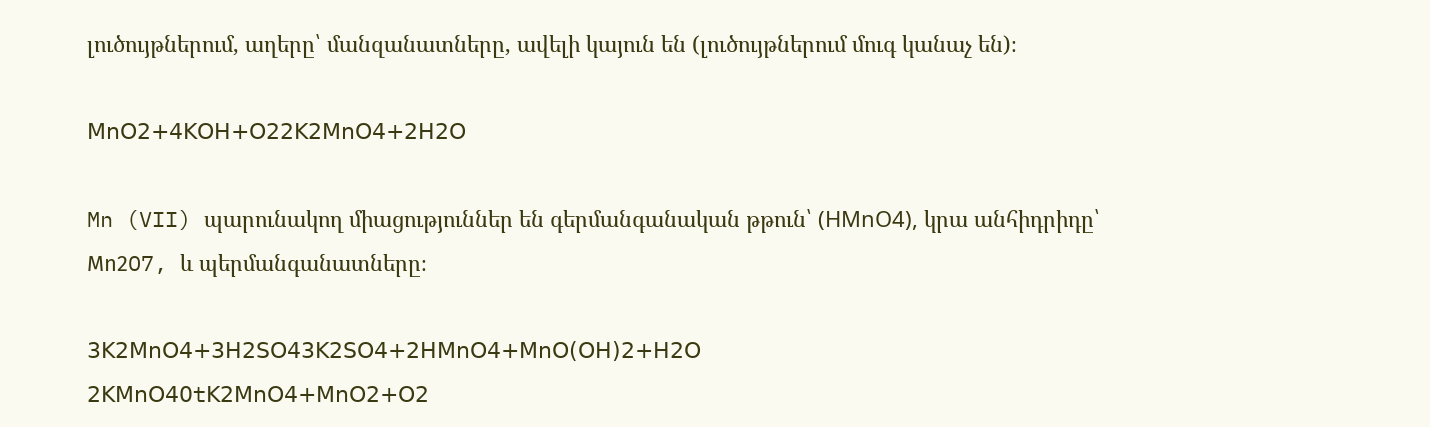լուծույթներում, աղերը՝ մանզանատները, ավելի կայուն են (լուծույթներում մուգ կանաչ են)։

𝖬𝗇𝖮𝟤+𝟦𝖪𝖮𝖧+𝖮𝟤𝟤𝖪𝟤𝖬𝗇𝖮𝟦+𝟤𝖧𝟤𝖮

Mn (VII) պարունակող միացություններ են գերմանգանական թթուն՝ (НМnO4), կրա անհիդրիդը՝ Μn2O7, և պերմանգանատները։

𝟥𝖪𝟤𝖬𝗇𝖮𝟦+𝟥𝖧𝟤𝖲𝖮𝟦𝟥𝖪𝟤𝖲𝖮𝟦+𝟤𝖧𝖬𝗇𝖮𝟦+𝖬𝗇𝖮(𝖮𝖧)𝟤+𝖧𝟤𝖮
𝟤𝖪𝖬𝗇𝖮𝟦0t𝖪𝟤𝖬𝗇𝖮𝟦+𝖬𝗇𝖮𝟤+𝖮𝟤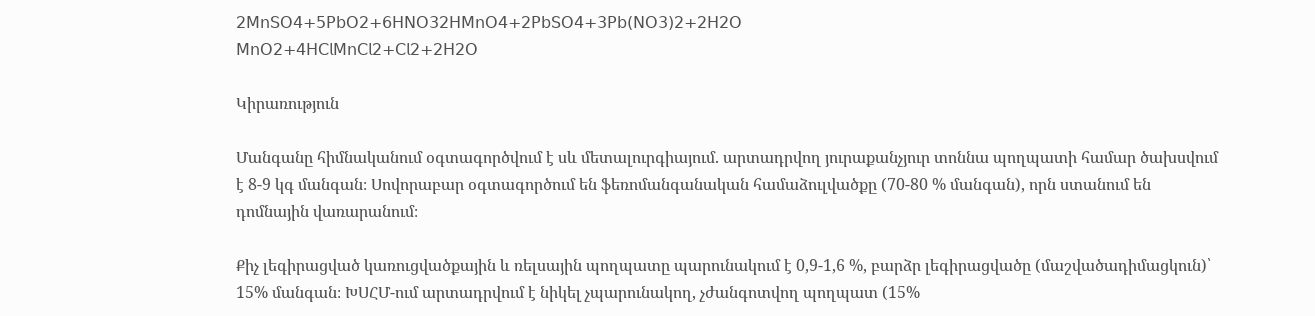𝟤𝖬𝗇𝖲𝖮𝟦+𝟧𝖯𝖻𝖮𝟤+𝟨𝖧𝖭𝖮𝟥𝟤𝖧𝖬𝗇𝖮𝟦+𝟤𝖯𝖻𝖲𝖮𝟦+𝟥𝖯𝖻(𝖭𝖮𝟥)𝟤+𝟤𝖧𝟤𝖮
𝖬𝗇𝖮𝟤+𝟦𝖧𝖢𝗅𝖬𝗇𝖢𝗅𝟤+𝖢𝗅𝟤+𝟤𝖧𝟤𝖮

Կիրառություն

Մանգանը հիմնականում օգտագործվում է սև մետալուրգիայում. արտադրվող յուրաքանչյուր տոննա պողպատի համար ծախսվում է 8-9 կգ մանգան։ Սովորաբար օգտագործում են ֆեռոմանգանական համաձուլվածքը (70-80 % մանգան), որն ստանում են դոմնային վառարանում։

Քիչ լեգիրացված կառուցվածքային և ռելսային պողպատը պարունակում է 0,9-1,6 %, բարձր լեգիրացվածը (մաշվածադիմացկուն)՝ 15% մանգան։ ԽՍՀՄ-ում արտադրվում է նիկել չպարունակող, չժանգոտվող պողպատ (15%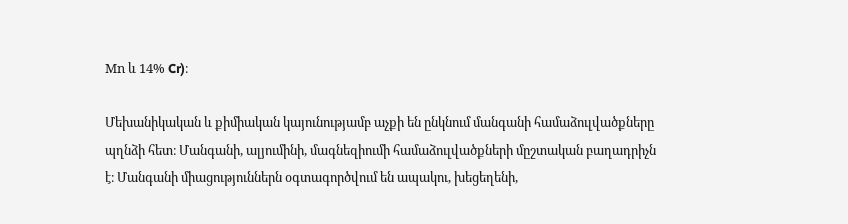Μn և 14% Cr)։

Մեխանիկական և քիմիական կայունությամբ աչքի են ընկնում մանգանի համաձուլվածքները պղնձի հետ։ Մանգանի, ալյումինի, մագնեզիումի համաձուլվածքների մըշտական բաղադրիչն է։ Մանգանի միացություններն օգտագործվում են ապակու, խեցեղենի,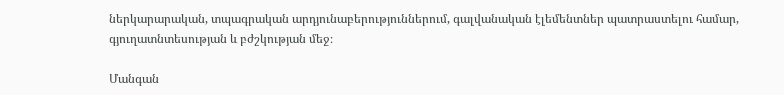ներկարարական, տպագրական արդյունաբերություններում, գալվանական էլեմենտներ պատրաստելու համար, գյուղատնտեսության և բժշկության մեջ։

Մանգան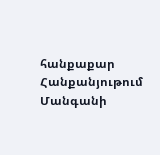հանքաքար Հանքանյութում Մանգանի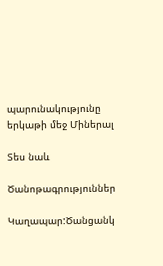պարունակությունը երկաթի մեջ Միներալ

Տես նաև

Ծանոթագրություններ

Կաղապար:Ծանցանկ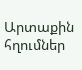Արտաքին հղումներ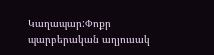Կաղապար:Փոքր պարբերական աղյուսակ